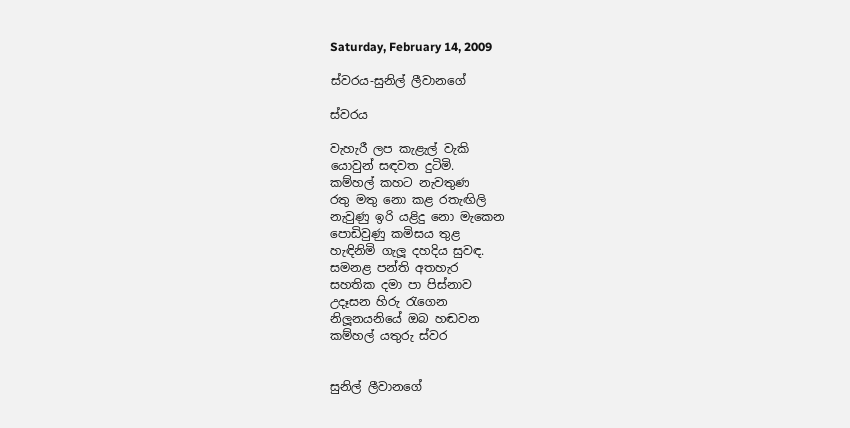Saturday, February 14, 2009

ස්වරය-සුනිල් ලීවානගේ

ස්වරය

වැහැරී ලප කැළැල් වැකි
යොවුන් සඳවත දුටිමි.
කම්හල් කහට නැවතුණ
රතු මතු නො කළ රතැඟිලි
නැවුණු ඉරි යළිදු නො මැකෙන
පොඩිවුණු කමිසය තුළ
හැඳිනිමි ගැලූ දහදිය සුවඳ.
සමනළ පන්ති අතහැර
සහතික දමා පා පිස්නාව
උදෑසන හිරු රැගෙන
නිලූනයනියේ ඔබ හඬවන
කම්හල් යතුරු ස්වර


සුනිල් ලීවානගේ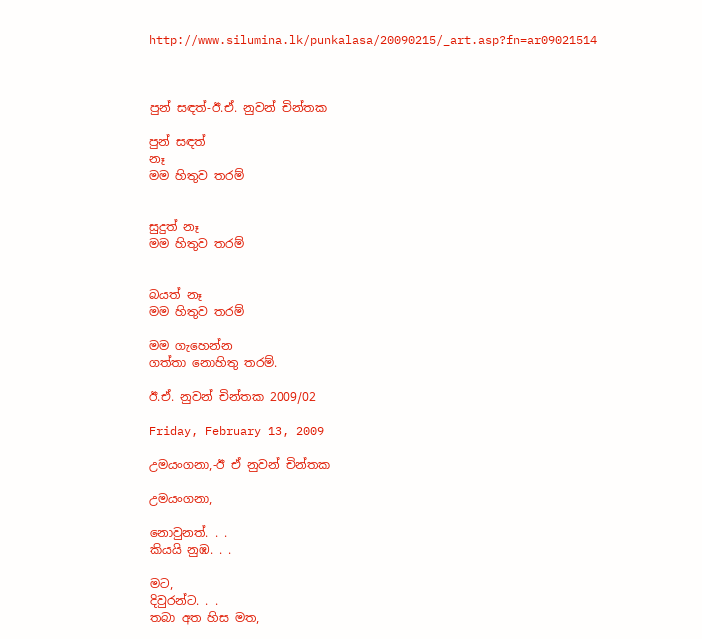http://www.silumina.lk/punkalasa/20090215/_art.asp?fn=ar09021514



පුන් සඳත්-ඊ.ඒ. නුවන් චින්තක

පුන් සඳත්
නෑ
මම හිතුව තරම්


සුදුත් නෑ
මම හිතුව තරම්


බයත් නෑ
මම හිතුව තරම්

මම ගැහෙන්න
ගත්තා නොහිතු තරම්.

ඊ.ඒ. නුවන් චින්තක 2009/02

Friday, February 13, 2009

උමයංගනා,-ඊ ඒ නුවන් චින්තක

උමයංගනා,

නොවුනත්. . .
කියයි නුඹ. . .

මට,
දිවුරන්ට. . .
තබා අත හිස මත,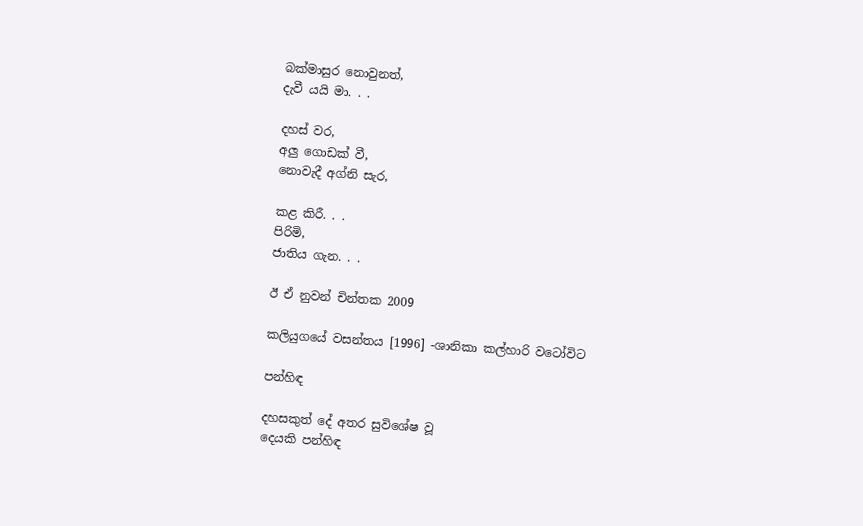බක්මාසුර නොවුනත්,
දැවී යයි මා. . .

දහස් වර,
අලු ගොඩක් වී,
නොවැදී අග්නි සැර,

කළ කිරී. . .
පිරිමි,
ජාතිය ගැන. . .

ඊ ඒ නුවන් චින්තක 2009

කලියුගයේ වසන්තය [1996] -ශානිකා කල්හාරි වටෝවිට

පන්හිඳ

දහසකුත් දේ අතර සුවිශේෂ වූ
දෙයකි පන්හිඳ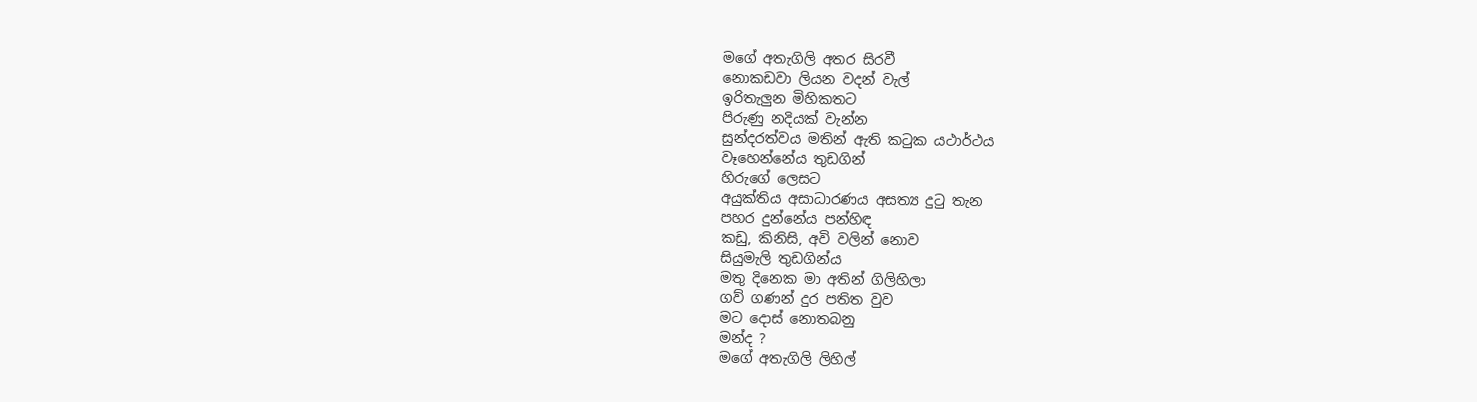මගේ අතැගිලි අතර සිරවී
නොකඩවා ලියන වදන් වැල්
ඉරිතැලුන මිහිකතට
පිරුණු නදියක් වැන්න
සුන්දරත්වය මතින් ඇති කටුක යථාර්ථය
වෑහෙන්නේය තුඩගින්
හිරුගේ ලෙසට
අයුක්තිය අසාධාරණය අසත්‍ය දුටු තැන
පහර දුන්නේය පන්හිඳ
කඩු, කිනිසි, අවි වලින් නොව
සියුමැලි තුඩගින්ය
මතු දිනෙක මා අතින් ගිලිහිලා
ගව් ගණන් දුර පතිත වුව
මට දොස් නොතබනු
මන්ද ?
මගේ අතැගිලි ලිහිල්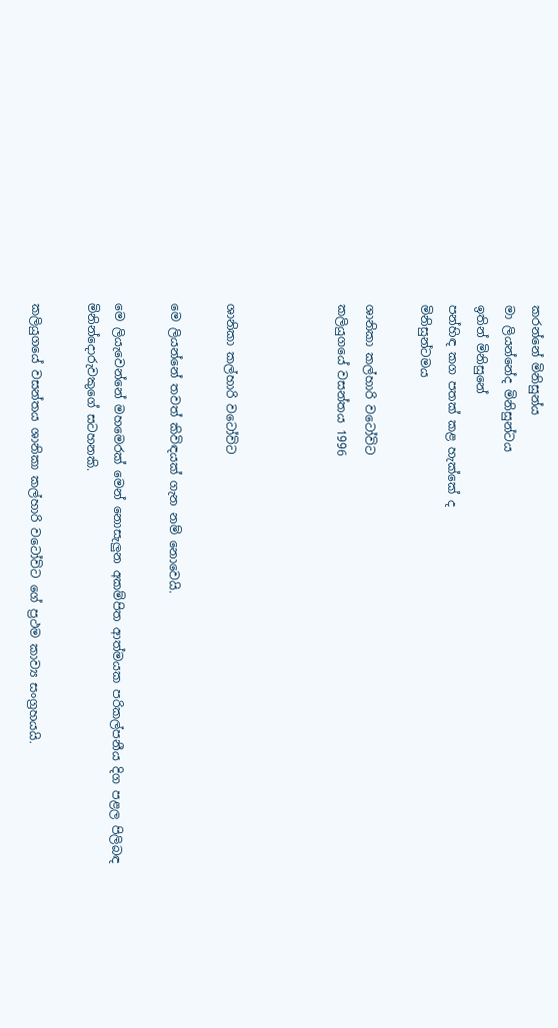කරන්නේ මිනිසුන්ය
මා ලියන්නේද මිනිසුන්ටය
ඉතින් මිනිසුනේ
පන්හිඳ කග පතක් කළ හැක්කේ ද
මිනිසුන්ටමය

ශානිකා කල්හාරි වටෝවිට
කලියුගයේ වසන්තය 1996



ශානිකා කල්හාරි වටෝවිට

මෙ ලියන්නේ තවත් කිවිඳයක් ගැන නම් නොවෙයි.

මෙ ලියැවෙන්නේ මහමෙරක් මෙන් නොසැලුන අකම්පිත ආත්මයක පරිකල්පනීය දිග පළල පිලිබඳ මිනින්දොරුවකුගේ සටහනකි.

කලියුගයේ වසන්තය ශානිකා කල්හාරි වටෝවිට ගේ ප්‍රථම කාව්‍ය සංග්‍රහයයි.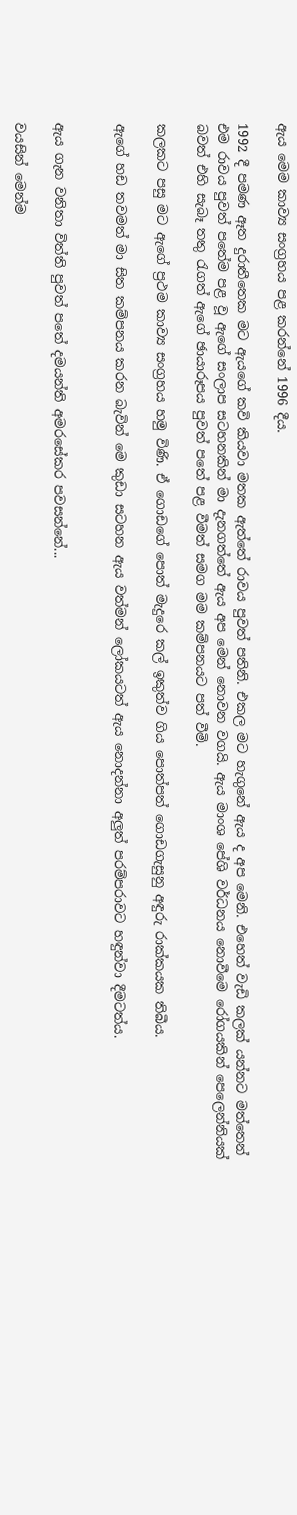ඇය මෙම කාව්‍ය සංග්‍රහය පළ කරන්නේ 1996 දීය.

1992 දී පමණ ඈත දුරාතීතෙක මට ඇයගේ කවි කියවා මතක ඇත්තේ රාවය පුවත් පතිනි. එකල මට හැගුනේ ඇය ද අප මෙනි. එහෙත් වැඩි කලක් යන්නට මත්තෙන් එම රාවය පුවත් පතේම පළ වූ ඇගේ සංලාප සටහනකින් මා දැනගත්තේ ඇය අප මෙන් නොවන වගයි. ඇය මාංශ පේශි වර්ධනය නොවීමෙ රෝගයකින් පෙලෙන්නියක් බවත් එහි සැබෑ තතු රැගත් ඇගේ ඡායාරූපය පුවත් පතේ පළ වීමත් සමග මම කම්පනයට පත් වීමි.

කලකට පසු මට ඇගේ ප්‍රථම කාව්‍ය සංග්‍රහය හමු විණි. ඒ ගොඩගේ පොත් මැදුරෙ කල් ඉකුත්ව ගිය පොත්පත් ගොඩගැසුනු අඳුරු රාක්කයක තිබීය.

ඇගේ හඩ තවමත් මා සිත කම්පනය කරන බැවින් මෙ කුඩා සටහන ඇය වත්මන් ලෝකයටත් ඇය නොදන්නා අලුත් පරම්පරාවට හඳුන්වා දීමටත්ය.


ඇය ගැන වනිතා විත්ති පුවත් පතේ දමයන්ති අමරසේකර පවසන්නේ...

වයසින් මෙන්ම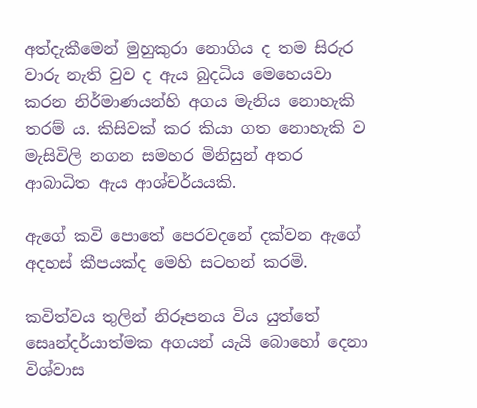අත්දැකීමෙන් මුහුකුරා නොගිය ද තම සිරුර වාරු නැති වුව ද ඇය බුදධිය මෙහෙයවා කරන නිර්මාණයන්හි අගය මැනිය නොහැකි තරම් ය. කිසිවක් කර කියා ගත නොහැකි ව මැසිවිලි නගන සමහර මිනිසුන් අතර ආබාධිත ඇය ආශ්චර්යයකි.

ඇගේ කවි පොතේ පෙරවදනේ දක්වන ඇගේ අදහස් කීපයක්ද මෙහි සටහන් කරමි.

කවිත්වය තුලින් නිරූපනය විය යුත්තේ සෙෘන්දර්යාත්මක අගයන් යැයි බොහෝ දෙනා විශ්වාස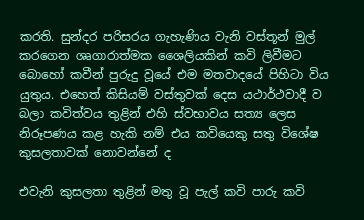කරති. සුන්දර පරිසරය ගැහැණිය වැනි වස්තූන් මුල් කරගෙන ශෘගාරාත්මක ශෛලියකින් කවි ලිවීමට බොහෝ කවීන් පුරුදු වූයේ එම මතවාදයේ පිහිටා විය යුතුය. එහෙත් කිසියම් වස්තුවක් දෙස යථාර්ථවාදී ව බලා කවිත්වය තුළින් එහි ස්වභාවය සත්‍ය ලෙස නිරූපණය කළ හැකි නම් එය කවියෙකු සතු විශේෂ කුසලතාවක් නොවන්නේ ද

එවැනි කුසලතා තුළින් මතු වූ පැල් කවි පාරු කවි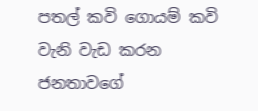පතල් කවි ගොයම් කවි වැනි වැඩ කරන ජනතාවගේ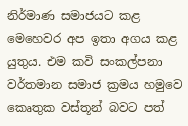නිර්මාණ සමාජයට කළ මෙහෙවර අප ඉතා අගය කළ යුතුය. එම කවි සංකල්පනා වර්තමාන සමාජ ක්‍රමය හමුවෙ කෙෘතුක වස්තූන් බවට පත්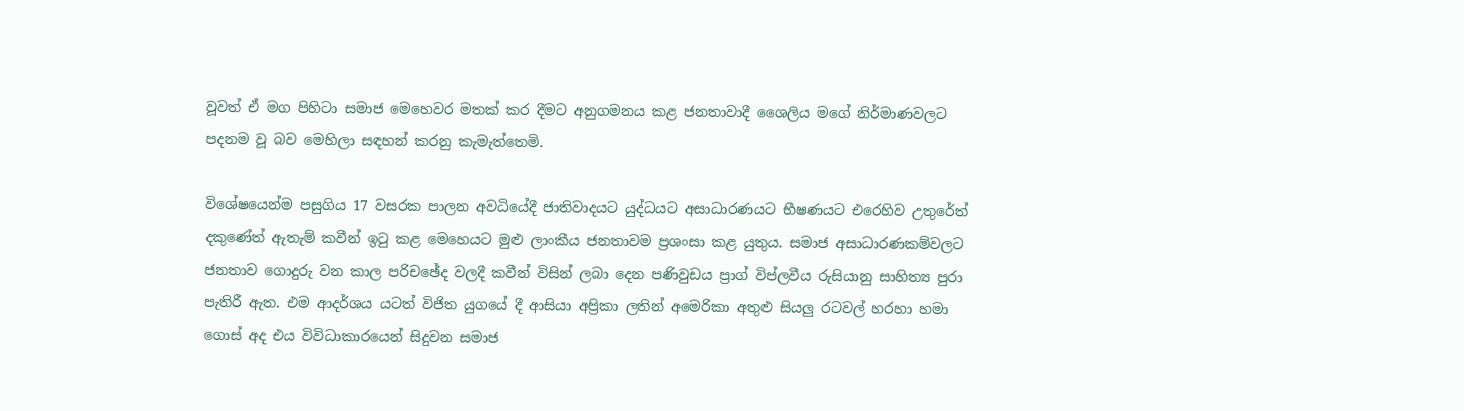වූවත් ඒ මග පිහිටා සමාජ මෙහෙවර මතක් කර දීමට අනුගමනය කළ ජනතාවාදී ශෛලිය මගේ නිර්මාණවලට පදනම වූ බව මෙහිලා සඳහන් කරනු කැමැත්තෙමි.

විශේෂයෙන්ම පසුගිය 17 වසරක පාලන අවධියේදී ජාතිවාදයට යුද්ධයට අසාධාරණයට භීෂණයට එරෙහිව උතුරේත් දකුණේත් ඇතැම් කවීන් ඉටු කළ මෙහෙයට මුළු ලාංකීය ජනතාවම ප්‍රශංසා කළ යුතුය. සමාජ අසාධාරණකම්වලට ජනතාව ගොදුරු වන කාල පරිචඡේද වලදී කවීන් විසින් ලබා දෙන පණිවුඩය ප්‍රාග් විප්ලවීය රුසියානු සාහිත්‍ය පුරා පැතිරී ඇත. එම ආදර්ශය යටත් විජිත යුගයේ දී ආසියා අප්‍රිකා ලතින් අමෙරිකා අතුළු සියලු රටවල් හරහා හමා ගොස් අද එය විවිධාකාරයෙන් සිදුවන සමාජ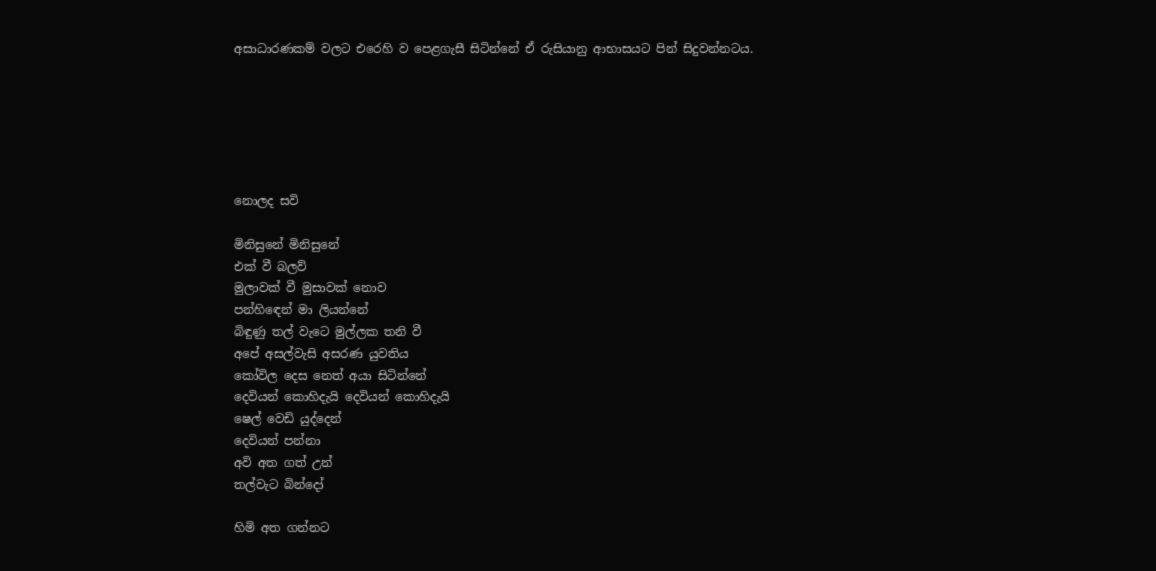අසාධාරණකම් වලට එරෙහි ව පෙළගැසී සිටින්නේ ඒ රුසියානු ආභාසයට පින් සිදුවන්නටය.






නොලද සවි

මිනිසුනේ මිනිසුනේ
එක් වී බලව්
මුලාවක් වී මුසාවක් නොව
පන්හිඳෙන් මා ලියන්නේ
බිඳුණු තල් වැටෙ මුල්ලක තනි වී
අපේ අසල්වැසි අසරණ යුවතිය
කෝවිල දෙස නෙත් අයා සිටින්නේ
දෙවියන් කොහිදැයි දෙවියන් කොහිදැයි
ෂෙල් වෙඩි යුද්දෙන්
දෙවියන් පන්නා
අවි අත ගත් උන්
තල්වැට බින්දෝ

හිමි අත ගන්නට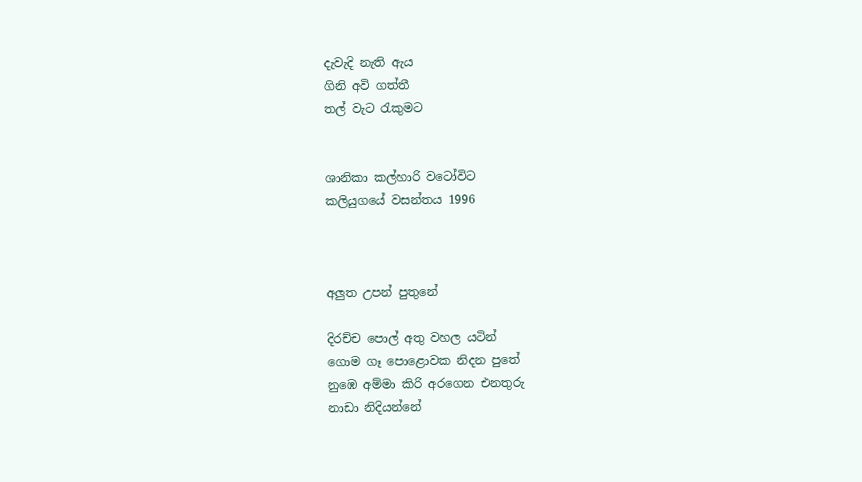දැවැදි නැති ඇය
ගිනි අවි ගත්තී
තල් වැට රැකුමට


ශානිකා කල්හාරි වටෝවිට
කලියුගයේ වසන්තය 1996



අලුත උපන් පුතුනේ

දිරච්ච පොල් අතු වහල යටින්
ගොම ගෑ පොළොවක නිදන පුතේ
නුඹෙ අම්මා කිරි අරගෙන එනතුරු
නාඩා නිදියන්නේ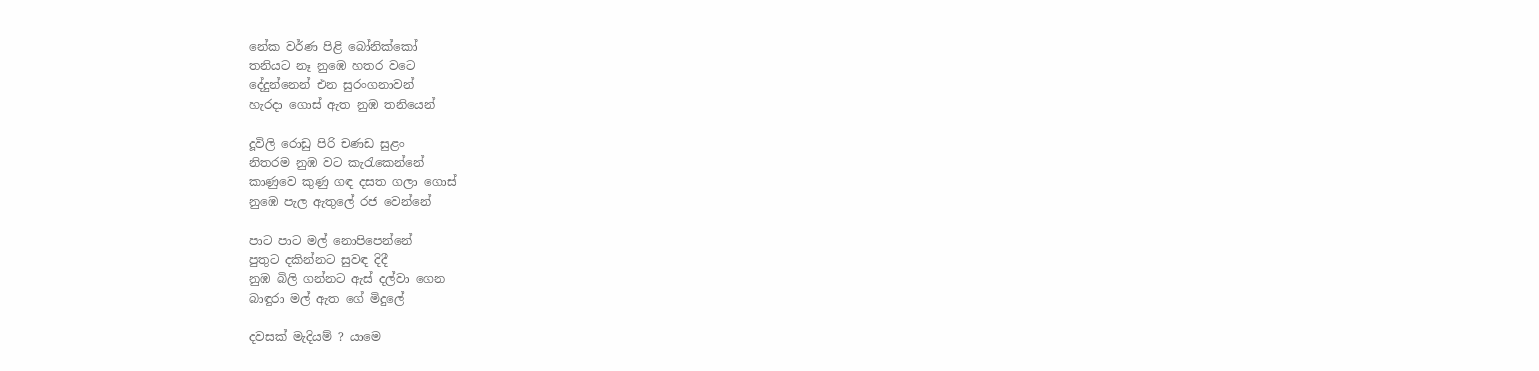නේක වර්ණ පිළි බෝනික්කෝ
තනියට නෑ නුඹෙ හතර වටෙ
දේදුන්නෙන් එන සුරංගනාවන්
හැරදා ගොස් ඇත නුඹ තනියෙන්

දූවිලි රොඩු පිරි චණඩ සුළං
නිතරම නුඹ වට කැරැකෙන්නේ
කාණුවෙ කුණු ගඳ දසත ගලා ගොස්
නුඹෙ පැල ඇතුලේ රජ වෙන්නේ

පාට පාට මල් නොපිපෙන්නේ
පුතුට දකින්නට සුවඳ දිදී
නුඹ බිලි ගන්නට ඇස් දල්වා ගෙන
බාඳුරා මල් ඇත ගේ මිදුලේ

දවසක් මැදියම් ? යාමෙ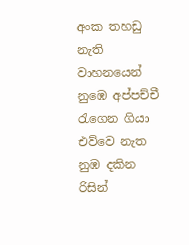අංක තහඩු නැති වාහනයෙන්
නුඹෙ අප්පච්චී රැගෙන ගියා
එව්වෙ නැත නුඹ දකින රිසින්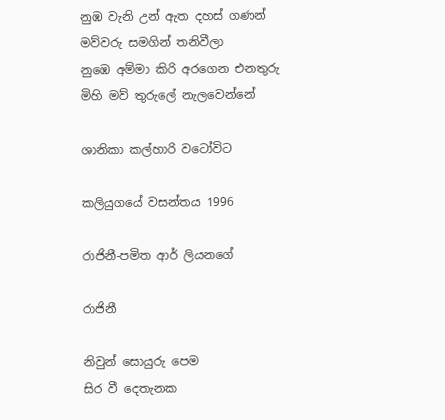නුඹ වැනි උන් ඇත දහස් ගණන්
මව්වරු සමගින් තනිවීලා
නුඹෙ අම්මා කිරි අරගෙන එනතුරු
මිහි මව් තුරුලේ නැලවෙන්නේ

ශානිකා කල්හාරි වටෝවිට

කලියුගයේ වසන්තය 1996

රාජිනී-පමිත ආර් ලියනගේ

රාජිනී

නිවුන් සොයුරු පෙම
සිර වී දෙතැනක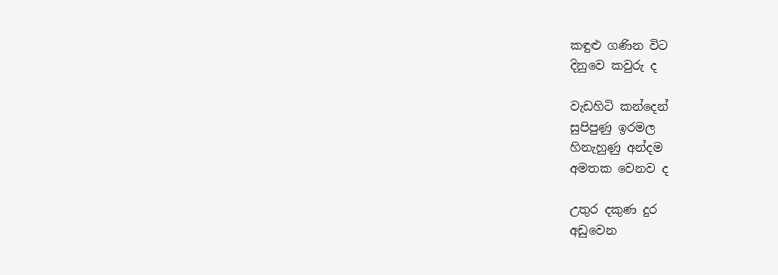කඳුළු ගණින විට
දිනුවෙ කවුරු ද

වැඩහිටි කන්දෙන්
සුපිපුණු ඉරමල
හිනැහුණු අන්දම
අමතක වෙනව ද

උතුර දකුණ දුර
අඩුවෙන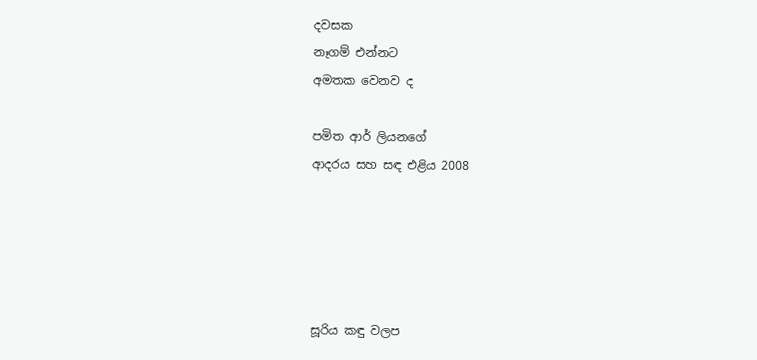දවසක
නෑගම් එන්නට
අමතක වෙනව ද

පමිත ආර් ලියනගේ
ආදරය සහ සඳ එළිය 2008





සූරිය කඳු වලප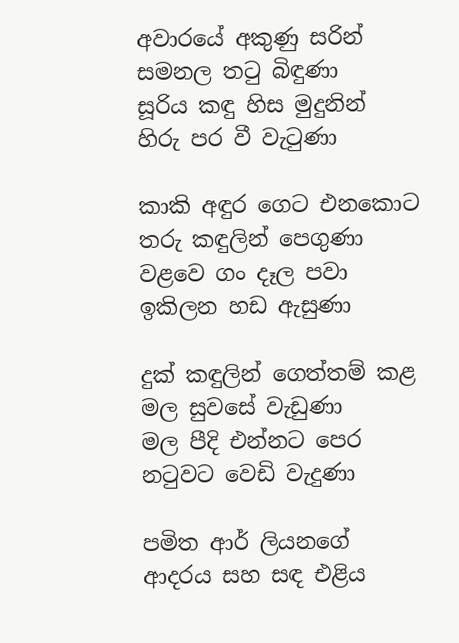අවාරයේ අකුණු සරින්
සමනල තටු බිඳුණා
සූරිය කඳු හිස මුදුනින්
හිරු පර වී වැටුණා

කාකි අඳුර ගෙට එනකොට
තරු කඳුලින් පෙගුණා
වළවෙ ගං දෑල පවා
ඉකිලන හඩ ඇසුණා

දුක් කඳුලින් ගෙත්තම් කළ
මල සුවසේ වැඩුණා
මල පීදි එන්නට පෙර
නටුවට වෙඩි වැදුණා

පමිත ආර් ලියනගේ
ආදරය සහ සඳ එළිය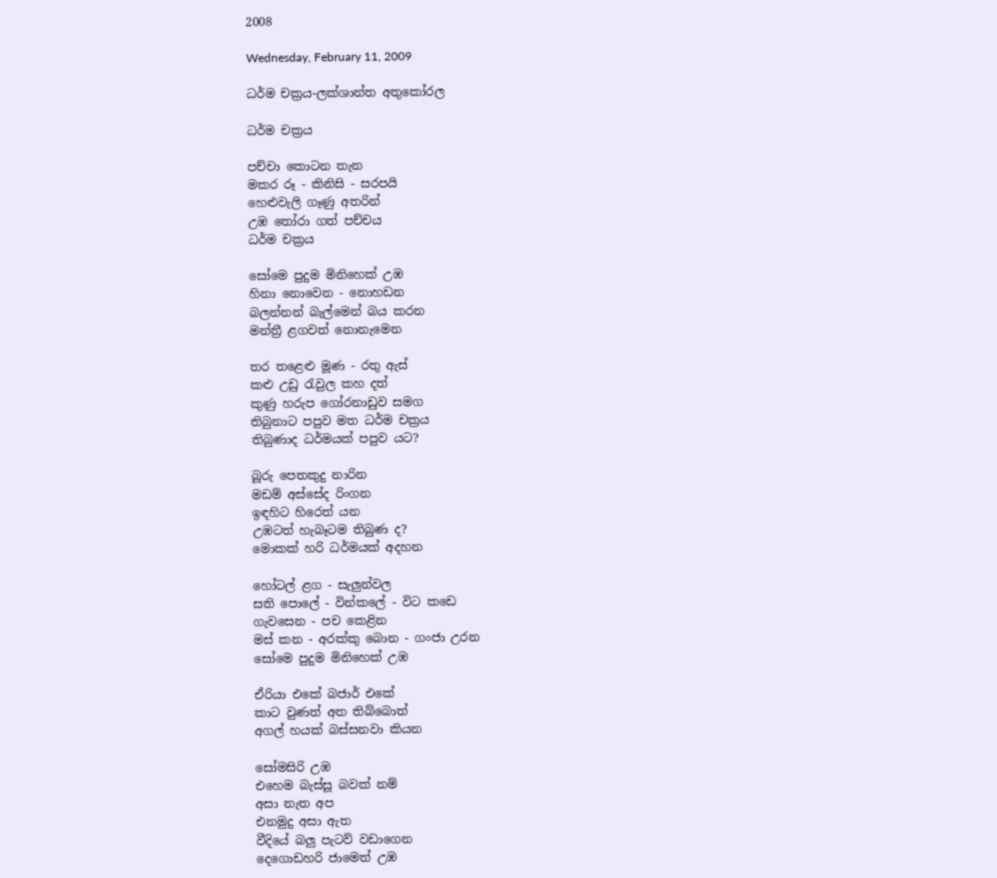2008

Wednesday, February 11, 2009

ධර්ම චක්‍රය-ලක්ශාන්ත අතුකෝරල

ධර්ම චක්‍රය

පච්චා කොටන තැන
මකර රූ - කිනිසි - සරපයි
හෙළුවැලි ගෑණු අතරින්
උඹ තෝරා ගත් පච්චය
ධර්ම චක්‍රය

සෝමෙ පුදුම මිනිහෙක් උඹ
හිනා නොවෙන - නොහඩන
බලන්නන් බැල්මෙන් බය කරන
මන්ත්‍රී ළගවත් නොනැමෙන

තර තළෙළු මූණ - රතු ඇස්
කළු උඩු රැවුල කහ දත්
කුණු හරුප ගෝරනාඩුව සමග
තිබුනාට පපුව මත ධර්ම චක්‍රය
තිබුණාද ධර්මයක් පපුව යට?

බූරු පෙතකුදු නාරින
මඩම් අස්සේද රිංගන
ඉඳහිට හිරෙත් යන
උඹටත් හැබෑටම තිබුණ ද?
මොකක් හරි ධර්මයක් අදහන

හෝටල් ළග - සැලුන්වල
සති පොලේ - වින්කලේ - විට කඩෙ
ගැවසෙන - පච කෙළින
මස් කන - අරක්කු බොන - ගංජා උරන
සෝමෙ පුදුම මිනිහෙක් උඹ

ඒරියා එකේ බජාර් එකේ
කාට වුණත් අත තිබ්බොත්
අගල් හයක් බස්සනවා කියන

සෝමසිරි උඹ
එහෙම බැස්සූ බවක් නම්
අසා නැත අප
එනමුදු අසා ඇත
වීදියේ බලු පැටව් වඩාගෙන
දෙගොඩහරි ජාමෙත් උඹ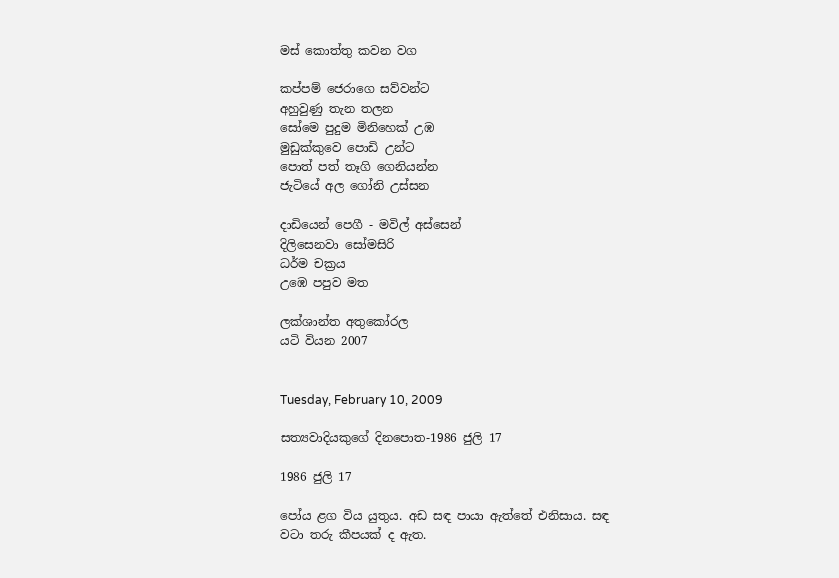මස් කොත්තු කවන වග

කප්පම් ජෙරාගෙ සව්වන්ට
අහුවුණු තැන තලන
සෝමෙ පුදුම මිනිහෙක් උඹ
මුඩුක්කුවෙ පොඩි උන්ට
පොත් පත් තෑගි ගෙනියන්න
ජැටියේ අල ගෝනි උස්සන

දාඩියෙන් පෙගී - මවිල් අස්සෙන්
දිලිසෙනවා සෝමසිරි
ධර්ම චක්‍රය
උඹෙ පපුව මත

ලක්ශාන්ත අතුකෝරල
යටි වියන 2007


Tuesday, February 10, 2009

සත්‍යවාදියකුගේ දිනපොත-1986 ජුලි 17

1986 ජුලි 17

පෝය ළග විය යුතුය. අඩ සඳ පායා ඇත්තේ එනිසාය. සඳ වටා තරු කීපයක් ද ඇත.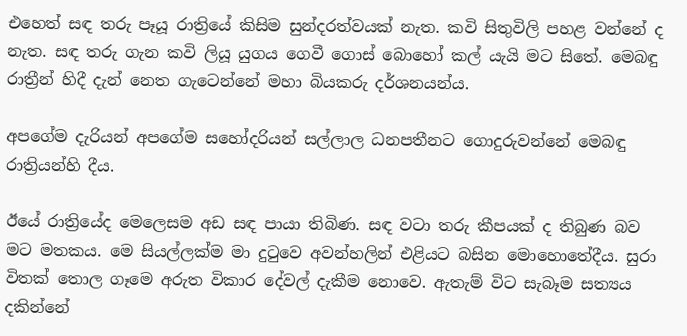එහෙත් සඳ තරු පෑයූ රාත්‍රියේ කිසිම සුන්දරත්වයක් නැත. කවි සිතුවිලි පහළ වන්නේ ද නැත. සඳ තරු ගැන කවි ලියූ යුගය ගෙවී ගොස් බොහෝ කල් යැයි මට සිතේ. මෙබඳු රාත්‍රීන් හිදී දැන් නෙත ගැටෙන්නේ මහා බියකරු දර්ශනයන්ය.

අපගේම දැරියන් අපගේම සහෝදරියන් සල්ලාල ධනපතීනට ගොදුරුවන්නේ මෙබඳු රාත්‍රියන්හි දීය.

ඊයේ රාත්‍රියේද මෙලෙසම අඩ සඳ පායා තිබිණ. සඳ වටා තරු කීපයක් ද තිබුණ බව මට මතකය. මෙ සියල්ලක්ම මා දුටුවෙ අවන්හලින් එළියට බසින මොහොතේදීය. සුරා විතක් තොල ගෑමෙ අරුත විකාර දේවල් දැකීම නොවෙ. ඇතැම් විට සැබෑම සත්‍යය දකින්නේ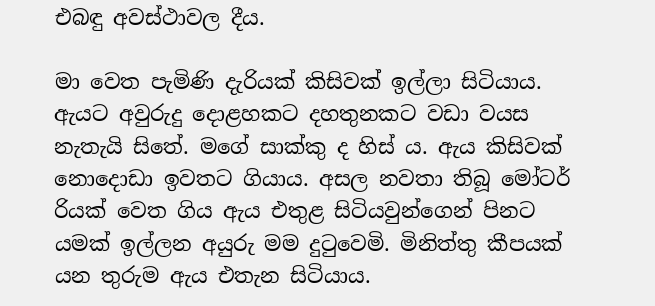එබඳු අවස්ථාවල දීය.

මා වෙත පැමිණි දැරියක් කිසිවක් ඉල්ලා සිටියාය. ඇයට අවුරුදු දොළහකට දහතුනකට වඩා වයස නැතැයි සිතේ. මගේ සාක්කු ද හිස් ය. ඇය කිසිවක් නොදොඩා ඉවතට ගියාය. අසල නවතා තිබූ මෝටර් රියක් වෙත ගිය ඇය එතුළ සිටියවුන්ගෙන් පිනට යමක් ඉල්ලන අයුරු මම දුටුවෙමි. මිනිත්තු කීපයක් යන තුරුම ඇය එතැන සිටියාය.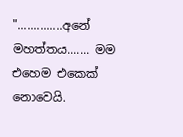"..............අනේ මහත්තය....... මම එහෙම එකෙක් නොවෙයි.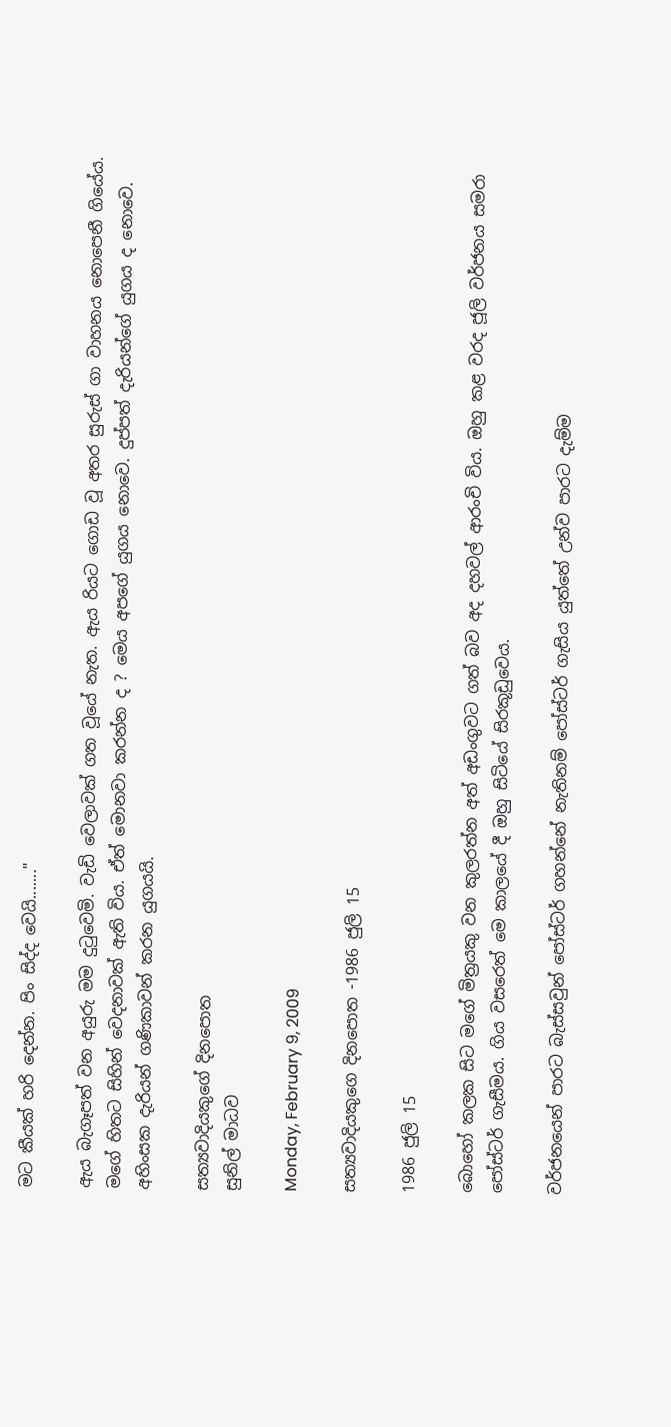මට කීයක් හරි දෙන්න. පිං සිද්ද වෙයි......."

ඇය බැගෑපත් වන අයුරු මම දුටුවෙමි. වැඩි වෙලාවක් ගත වූයේ නැත. ඇය රියට ගොඩ වූ අතර සුරුස් ගා වාහනය නොපෙනී ගියේය. මගේ හිතට සිහින් වෙදනාවක් ඇති විය. ඒත් මොනවා කරන්න ද ? මෙය අපගේ යුගය නොවෙ. දුප්පත් දැරියන්ගේ යුගය ද නොවෙ. අහිංසක දැරියන් ගණිකාවන් කරන යුගයයි.

සත්‍යවාදියකුගේ දිනපොත
සුනිල් මාධව

Monday, February 9, 2009

සත්‍යවාදියකුගෙ දිනපොත -1986 ජුලි 15

1986 ජුලි 15

බොහෝ කලක සිට මගේ මිත්‍රයකු වන කුලරත්න අත් අඩංගුවට ගත් බව අද දහවල් ආරංචි විය. ඔහු කළ වරද ජූලි වර්ජනය සමරා පෝස්ටර් ගැසීමය. ගිය වසරෙත් මෙ කාලයේ දී ඔහු සිටියේ සිරකූඩුවෙය.

වර්ජනයෙන් පාරට බැස්සවුන් පෝස්ටර් ගහන්නේ නැතිනම් පෝස්ටර් ගැසිය යුත්තේ උන්ව පාරට දැම්ම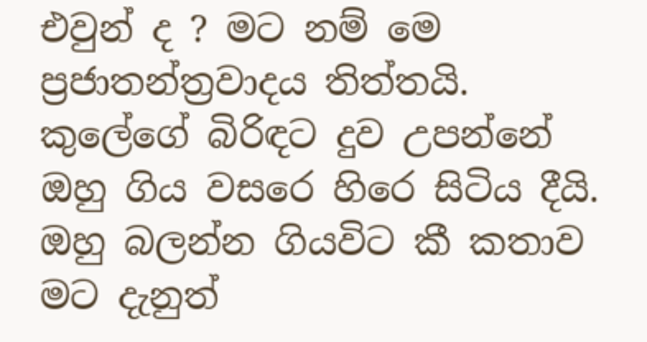එවුන් ද ? මට නම් මෙ ප්‍රජාතන්ත්‍රවාදය තිත්තයි. කුලේගේ බිරිඳට දුව උපන්නේ ඔහු ගිය වසරෙ හිරෙ සිටිය දීයි. ඔහු බලන්න ගියවිට කී කතාව මට දැනුත්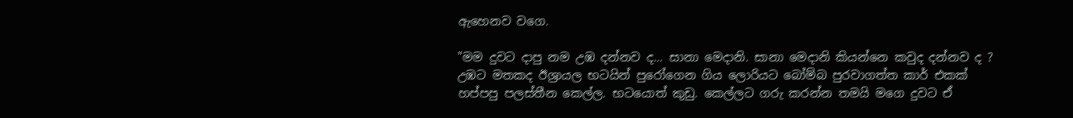ඇහෙනව වගෙ.

"මම දුවට දාපු නම උඹ දන්නව ද... සානා මෙදානි. සානා මෙදානි කියන්නෙ කවුද දන්නව ද ? උඹට මතකද ඊශ්‍රායල භටයින් පුරෝගෙන ගිය ලොරියට බෝම්බ පුරවාගත්ත කාර් එකක් හප්පපු පලස්තීන කෙල්ල. භටයොත් කුඩු. කෙල්ලට ගරු කරන්න තමයි මගෙ දුවට ඒ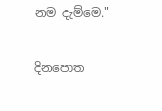නම දැම්මෙ."

දිනපොත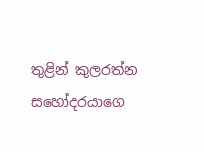තුළින් කුලරත්න සහෝදරයාගෙ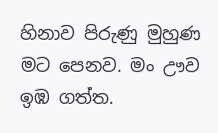හිනාව පිරුණු මුහුණ මට පෙනව. මං ඌව ඉඹ ගත්ත.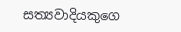සත්‍යවාදියකුගෙ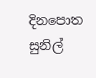දිනපොත
සුනිල්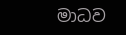මාධව